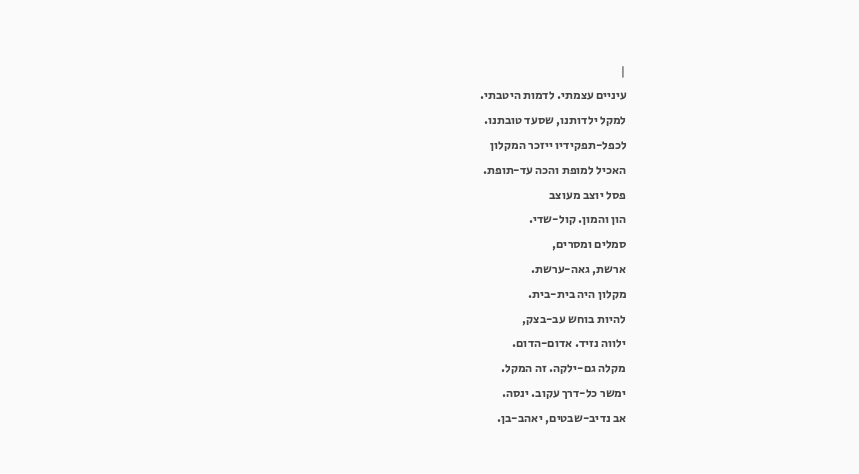|
עיניים עצמתי. לדמות היטבתי.
למקל ילדותנו, שסעד טובתנו.
לכפל-תפקידיו ייזכר המקלון
האכיל למופת והכה עד-תופת.
פסל יוצב מעוצב
הון והמון. קול-שדי.
סמלים ומסרים,
ארשת, גאה-ערשת.
מקלון היה בית-בית.
להיות בוחש עב-בצק,
ילווה נזיד. אדום-הדום.
מקלה גם-ילקה. זה המקל.
ימשר כל-דרך עקוב. ינסה.
אב נדיב-שבטים, יאהב-בן.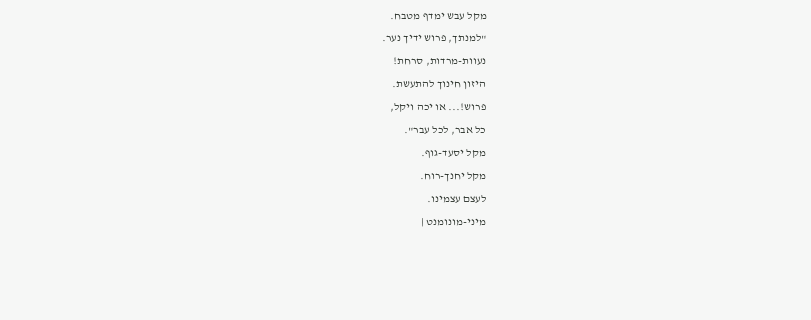מקל עבש ימדף מטבח.
"למנתך, פרוש ידיך נער.
נעוות-מרדות, סרחת!
היזון חינוך להתעשת.
פרוש!... או יכה ויקל,
כל אבר, לכל עבר".
מקל יסעד-גוף.
מקל יחנך-רוח.
לעצם עצמינו.
מיני-מונומנט |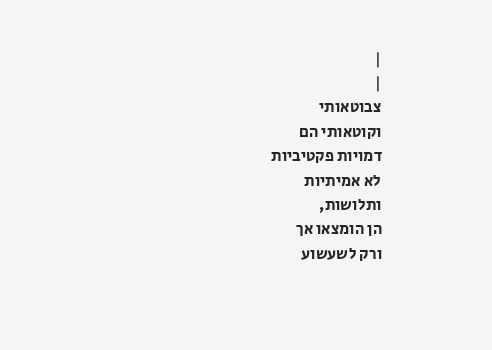|
|
צבוטאותי
וקוטאותי הם
דמויות פקטיביות
לא אמיתיות
ותלושות,
הן הומצאו אך
ורק לשעשוע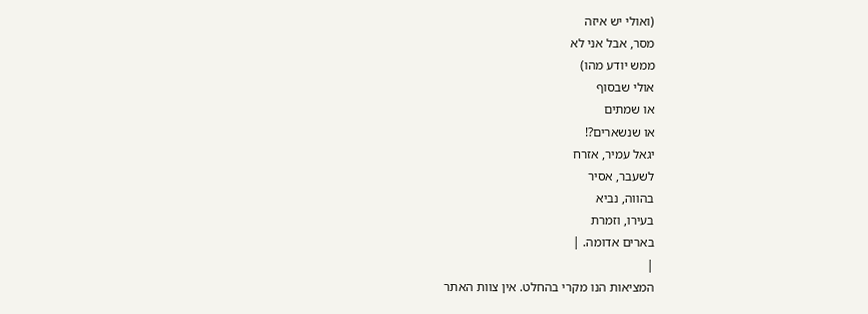(ואולי יש איזה
מסר, אבל אני לא
ממש יודע מהו)
אולי שבסוף
או שמתים
או שנשארים?!
יגאל עמיר, אזרח
לשעבר, אסיר
בהווה, נביא
בעירו, וזמרת
בארים אדומה. |
|
המציאות הנו מקרי בהחלט. אין צוות האתר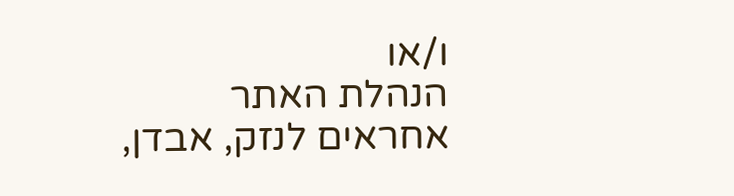ו/או
הנהלת האתר אחראים לנזק, אבדן,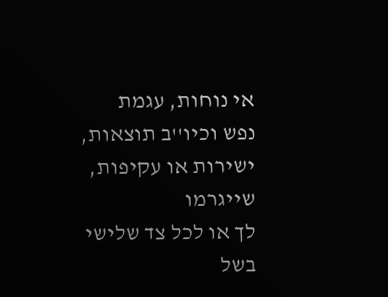אי נוחות, עגמת
נפש וכיו''ב תוצאות, ישירות או עקיפות, שייגרמו
לך או לכל צד שלישי בשל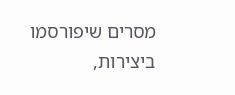מסרים שיפורסמו
ביצירות,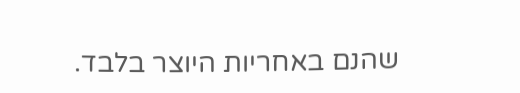שהנם באחריות היוצר בלבד.